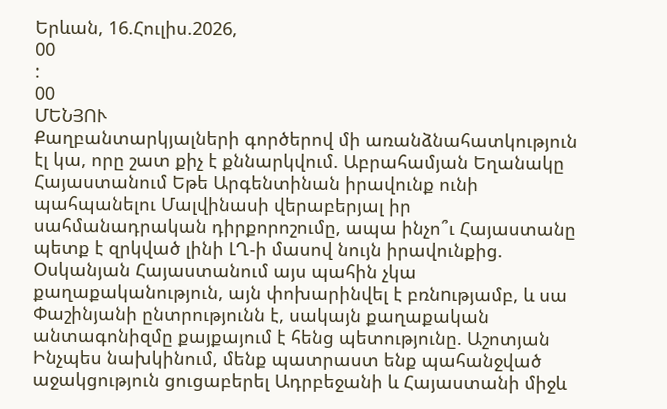Երևան, 16.Հուլիս.2026,
00
:
00
ՄԵՆՅՈՒ
Քաղբանտարկյալների գործերով մի առանձնահատկություն էլ կա, որը շատ քիչ է քննարկվում. Աբրահամյան Եղանակը Հայաստանում Եթե Արգենտինան իրավունք ունի պահպանելու Մալվինասի վերաբերյալ իր սահմանադրական դիրքորոշումը, ապա ինչո՞ւ Հայաստանը պետք է զրկված լինի ԼՂ-ի մասով նույն իրավունքից. Օսկանյան Հայաստանում այս պահին չկա քաղաքականություն, այն փոխարինվել է բռնnւթյամբ, և սա Փաշինյանի ընտրությունն է, սակայն քաղաքական անտագոնիզմը քայքայում է հենց պետությունը. Աշոտյան Ինչպես նախկինում, մենք պատրաստ ենք պահանջված աջակցություն ցուցաբերել Ադրբեջանի և Հայաստանի միջև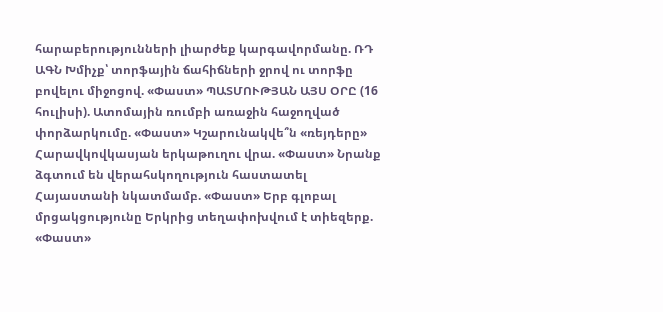հարաբերությունների լիարժեք կարգավորմանը. ՌԴ ԱԳՆ Խմիչք՝ տորֆային ճահիճների ջրով ու տորֆը բովելու միջոցով. «Փաստ» ՊԱՏՄՈՒԹՅԱՆ ԱՅՍ ՕՐԸ (16 հուլիսի). Ատոմային ռումբի առաջին հաջողված փորձարկումը. «Փաստ» Կշարունակվե՞ն «ռեյդերը» Հարավկովկասյան երկաթուղու վրա. «Փաստ» Նրանք ձգտում են վերահսկողություն հաստատել Հայաստանի նկատմամբ. «Փաստ» Երբ գլոբալ մրցակցությունը Երկրից տեղափոխվում է տիեզերք. «Փաստ»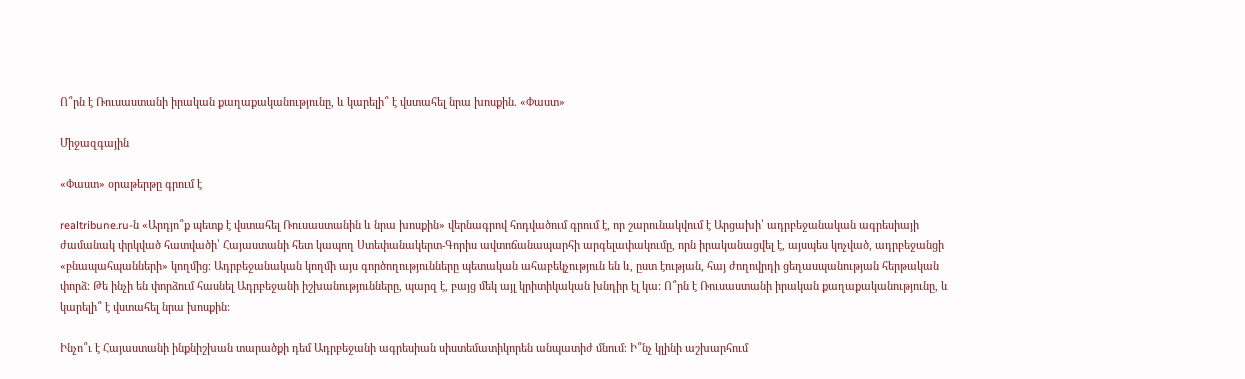Ո՞րն է Ռուսաստանի իրական քաղաքականությունը, և կարելի՞ է վստահել նրա խոսքին. «Փաստ»

Միջազգային

«Փաստ» օրաթերթը գրում է

realtribune.ru-ն «Արդյո՞ք պետք է վստահել Ռուսաստանին և նրա խոսքին» վերնագրով հոդվածում գրում է, որ շարունակվում է Արցախի՝ ադրբեջանական ագրեսիայի ժամանակ փրկված հատվածի՝ Հայաստանի հետ կապող Ստեփանակերտ-Գորիս ավտոճանապարհի արգելափակումը, որն իրականացվել է, այսպես կոչված, ադրբեջանցի «բնապահպանների» կողմից։ Ադրբեջանական կողմի այս գործողությունները պետական ահաբեկչություն են և, ըստ էության, հայ ժողովրդի ցեղասպանության հերթական փորձ։ Թե ինչի են փորձում հասնել Ադրբեջանի իշխանությունները, պարզ է, բայց մեկ այլ կրիտիկական խնդիր էլ կա: Ո՞րն է Ռուսաստանի իրական քաղաքականությունը, և կարելի՞ է վստահել նրա խոսքին։

Ինչո՞ւ է Հայաստանի ինքնիշխան տարածքի դեմ Ադրբեջանի ագրեսիան սիստեմատիկորեն անպատիժ մնում։ Ի՞նչ կլինի աշխարհում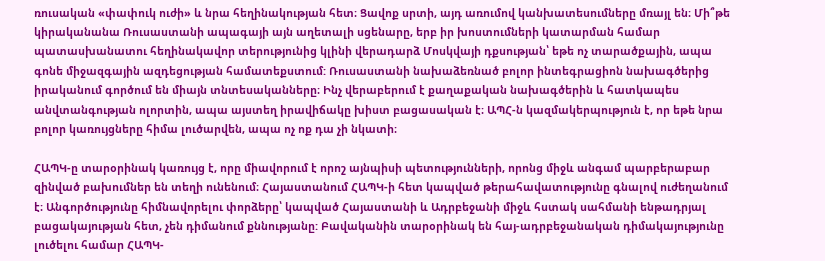ռուսական «փափուկ ուժի» և նրա հեղինակության հետ։ Ցավոք սրտի, այդ առումով կանխատեսումները մռայլ են։ Մի՞թե կիրականանա Ռուսաստանի ապագայի այն աղետալի սցենարը, երբ իր խոստումների կատարման համար պատասխանատու հեղինակավոր տերությունից կլինի վերադարձ Մոսկվայի դքսության՝ եթե ոչ տարածքային, ապա գոնե միջազգային ազդեցության համատեքստում: Ռուսաստանի նախաձեռնած բոլոր ինտեգրացիոն նախագծերից իրականում գործում են միայն տնտեսականները։ Ինչ վերաբերում է քաղաքական նախագծերին և հատկապես անվտանգության ոլորտին, ապա այստեղ իրավիճակը խիստ բացասական է։ ԱՊՀ-ն կազմակերպություն է, որ եթե նրա բոլոր կառույցները հիմա լուծարվեն, ապա ոչ ոք դա չի նկատի։

ՀԱՊԿ-ը տարօրինակ կառույց է, որը միավորում է որոշ այնպիսի պետությունների, որոնց միջև անգամ պարբերաբար զինված բախումներ են տեղի ունենում։ Հայաստանում ՀԱՊԿ-ի հետ կապված թերահավատությունը գնալով ուժեղանում է։ Անգործությունը հիմնավորելու փորձերը՝ կապված Հայաստանի և Ադրբեջանի միջև հստակ սահմանի ենթադրյալ բացակայության հետ, չեն դիմանում քննությանը: Բավականին տարօրինակ են հայ-ադրբեջանական դիմակայությունը լուծելու համար ՀԱՊԿ-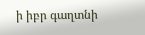ի իբր գաղտնի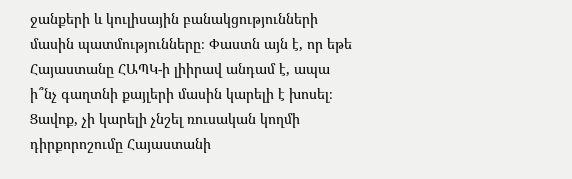ջանքերի և կուլիսային բանակցությունների մասին պատմությունները։ Փաստն այն է, որ եթե Հայաստանը ՀԱՊԿ-ի լիիրավ անդամ է, ապա ի՞նչ գաղտնի քայլերի մասին կարելի է խոսել։ Ցավոք, չի կարելի չնշել ռուսական կողմի դիրքորոշումը Հայաստանի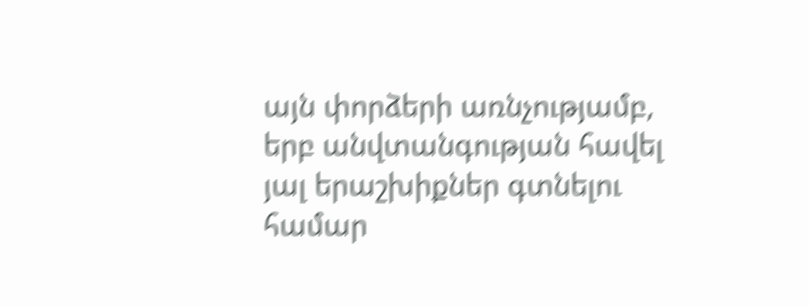այն փորձերի առնչությամբ, երբ անվտանգության հավել յալ երաշխիքներ գտնելու համար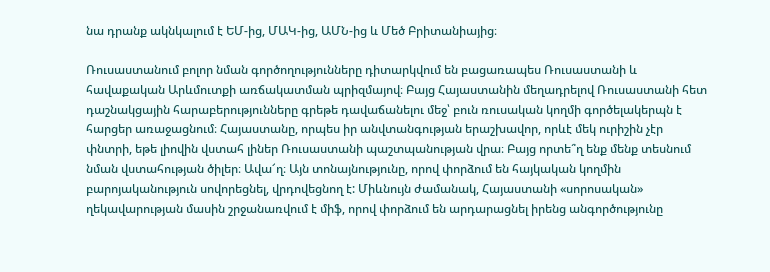նա դրանք ակնկալում է ԵՄ-ից, ՄԱԿ-ից, ԱՄՆ-ից և Մեծ Բրիտանիայից։

Ռուսաստանում բոլոր նման գործողությունները դիտարկվում են բացառապես Ռուսաստանի և հավաքական Արևմուտքի առճակատման պրիզմայով։ Բայց Հայաստանին մեղադրելով Ռուսաստանի հետ դաշնակցային հարաբերությունները գրեթե դավաճանելու մեջ՝ բուն ռուսական կողմի գործելակերպն է հարցեր առաջացնում։ Հայաստանը, որպես իր անվտանգության երաշխավոր, որևէ մեկ ուրիշին չէր փնտրի, եթե լիովին վստահ լիներ Ռուսաստանի պաշտպանության վրա։ Բայց որտե՞ղ ենք մենք տեսնում նման վստահության ծիլեր։ Ավա՜ղ։ Այն տոնայնությունը, որով փորձում են հայկական կողմին բարոյականություն սովորեցնել, վրդովեցնող է: Միևնույն ժամանակ, Հայաստանի «սորոսական» ղեկավարության մասին շրջանառվում է միֆ, որով փորձում են արդարացնել իրենց անգործությունը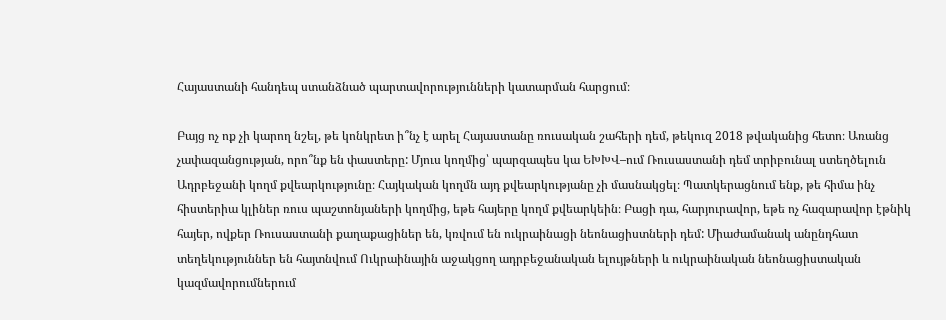Հայաստանի հանդեպ ստանձնած պարտավորությունների կատարման հարցում։

Բայց ոչ ոք չի կարող նշել, թե կոնկրետ ի՞նչ է արել Հայաստանը ռուսական շահերի դեմ, թեկուզ 2018 թվականից հետո։ Առանց չափազանցության, որո՞նք են փաստերը: Մյուս կողմից՝ պարզապես կա ԵԽԽՎ–ում Ռուսաստանի դեմ տրիբունալ ստեղծելուն Ադրբեջանի կողմ քվեարկությունը։ Հայկական կողմն այդ քվեարկությանը չի մասնակցել։ Պատկերացնում ենք, թե հիմա ինչ հիստերիա կլիներ ռուս պաշտոնյաների կողմից, եթե հայերը կողմ քվեարկեին։ Բացի դա, հարյուրավոր, եթե ոչ հազարավոր էթնիկ հայեր, ովքեր Ռուսաստանի քաղաքացիներ են, կռվում են ուկրաինացի նեոնացիստների դեմ: Միաժամանակ անընդհատ տեղեկություններ են հայտնվում Ուկրաինային աջակցող ադրբեջանական ելույթների և ուկրաինական նեոնացիստական կազմավորումներում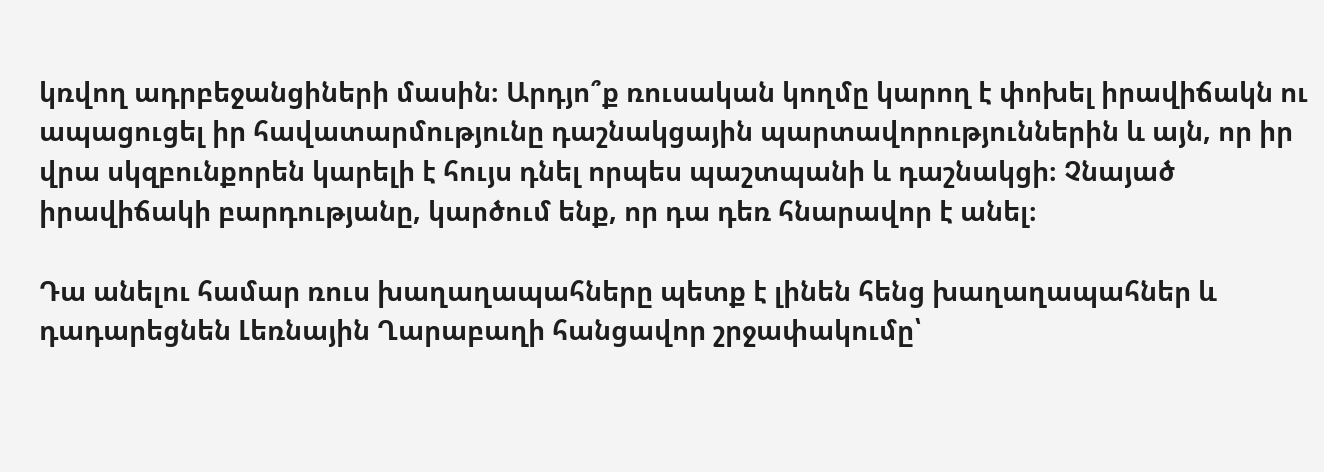կռվող ադրբեջանցիների մասին։ Արդյո՞ք ռուսական կողմը կարող է փոխել իրավիճակն ու ապացուցել իր հավատարմությունը դաշնակցային պարտավորություններին և այն, որ իր վրա սկզբունքորեն կարելի է հույս դնել որպես պաշտպանի և դաշնակցի։ Չնայած իրավիճակի բարդությանը, կարծում ենք, որ դա դեռ հնարավոր է անել։

Դա անելու համար ռուս խաղաղապահները պետք է լինեն հենց խաղաղապահներ և դադարեցնեն Լեռնային Ղարաբաղի հանցավոր շրջափակումը՝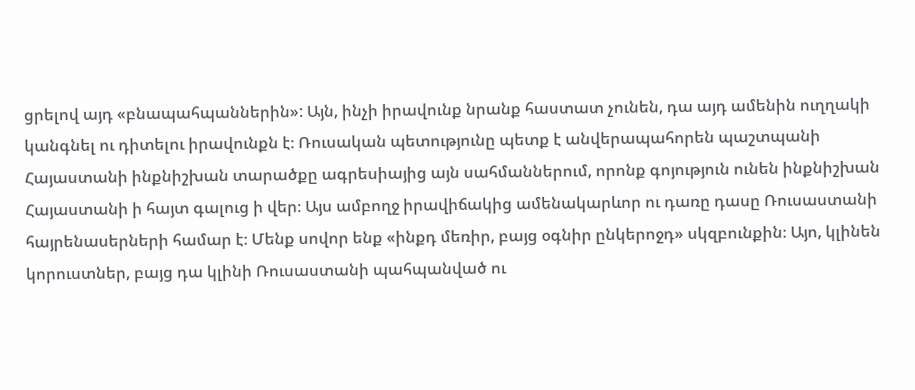ցրելով այդ «բնապահպաններին»: Այն, ինչի իրավունք նրանք հաստատ չունեն, դա այդ ամենին ուղղակի կանգնել ու դիտելու իրավունքն է։ Ռուսական պետությունը պետք է անվերապահորեն պաշտպանի Հայաստանի ինքնիշխան տարածքը ագրեսիայից այն սահմաններում, որոնք գոյություն ունեն ինքնիշխան Հայաստանի ի հայտ գալուց ի վեր։ Այս ամբողջ իրավիճակից ամենակարևոր ու դառը դասը Ռուսաստանի հայրենասերների համար է։ Մենք սովոր ենք «ինքդ մեռիր, բայց օգնիր ընկերոջդ» սկզբունքին։ Այո, կլինեն կորուստներ, բայց դա կլինի Ռուսաստանի պահպանված ու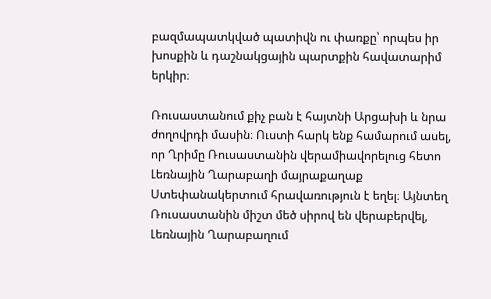բազմապատկված պատիվն ու փառքը՝ որպես իր խոսքին և դաշնակցային պարտքին հավատարիմ երկիր։

Ռուսաստանում քիչ բան է հայտնի Արցախի և նրա ժողովրդի մասին։ Ուստի հարկ ենք համարում ասել, որ Ղրիմը Ռուսաստանին վերամիավորելուց հետո Լեռնային Ղարաբաղի մայրաքաղաք Ստեփանակերտում հրավառություն է եղել։ Այնտեղ Ռուսաստանին միշտ մեծ սիրով են վերաբերվել, Լեռնային Ղարաբաղում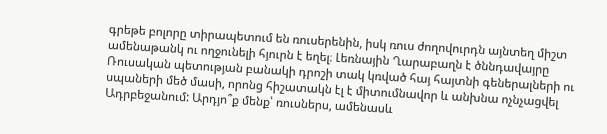գրեթե բոլորը տիրապետում են ռուսերենին, իսկ ռուս ժողովուրդն այնտեղ միշտ ամենաթանկ ու ողջունելի հյուրն է եղել։ Լեռնային Ղարաբաղն է ծննդավայրը Ռուսական պետության բանակի դրոշի տակ կռված հայ հայտնի գեներալների ու սպաների մեծ մասի, որոնց հիշատակն էլ է միտումնավոր և անխնա ոչնչացվել Ադրբեջանում: Արդյո՞ք մենք՝ ռուսներս, ամենասև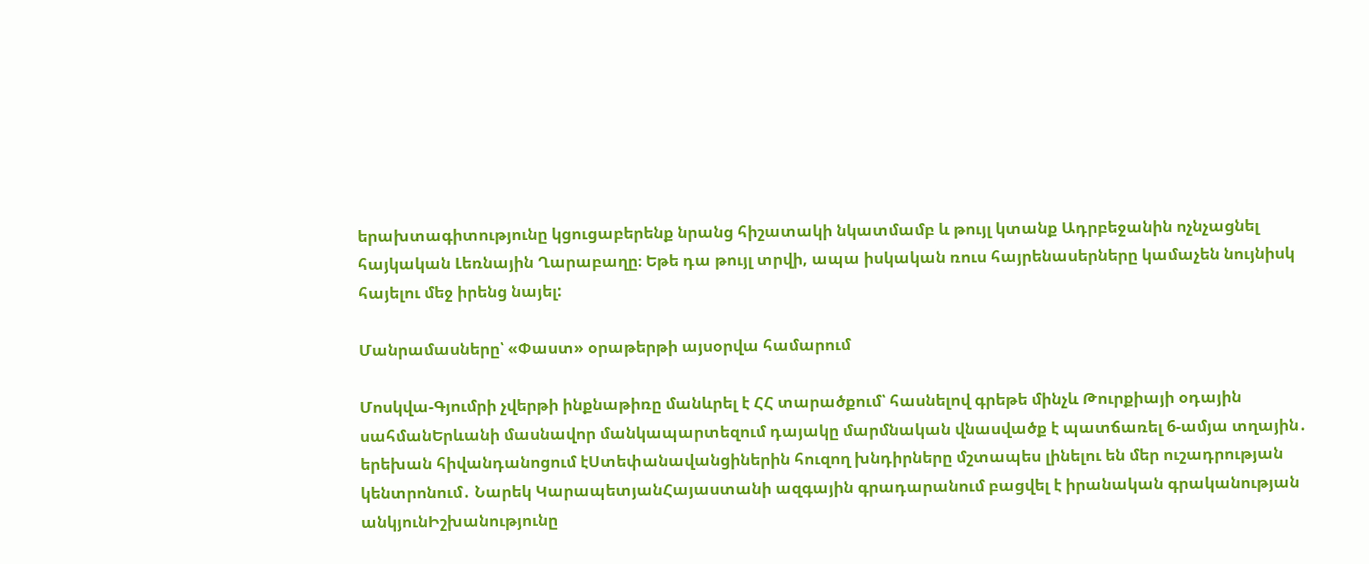երախտագիտությունը կցուցաբերենք նրանց հիշատակի նկատմամբ և թույլ կտանք Ադրբեջանին ոչնչացնել հայկական Լեռնային Ղարաբաղը։ Եթե դա թույլ տրվի, ապա իսկական ռուս հայրենասերները կամաչեն նույնիսկ հայելու մեջ իրենց նայել:

Մանրամասները՝ «Փաստ» օրաթերթի այսօրվա համարում

Մոսկվա-Գյումրի չվերթի ինքնաթիռը մանևրել է ՀՀ տարածքում՝ հասնելով գրեթե մինչև Թուրքիայի օդային սահմանԵրևանի մասնավոր մանկապարտեզում դայակը մարմնական վնասվածք է պատճառել 6-ամյա տղային․ երեխան հիվանդանոցում էՍտեփանավանցիներին հուզող խնդիրները մշտապես լինելու են մեր ուշադրության կենտրոնում․ Նարեկ ԿարապետյանՀայաստանի ազգային գրադարանում բացվել է իրանական գրականության անկյունԻշխանությունը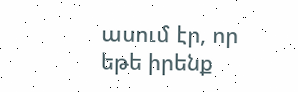ասում էր, որ եթե իրենք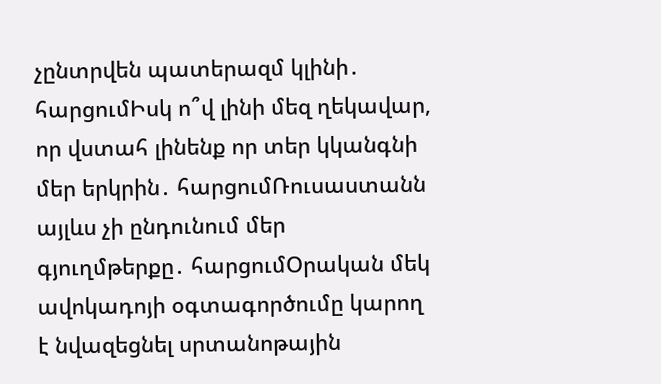չընտրվեն պատերազմ կլինի․ հարցումԻսկ ո՞վ լինի մեզ ղեկավար, որ վստահ լինենք որ տեր կկանգնի մեր երկրին․ հարցումՌուսաստանն այլևս չի ընդունում մեր գյուղմթերքը․ հարցումՕրական մեկ ավոկադոյի օգտագործումը կարող է նվազեցնել սրտանոթային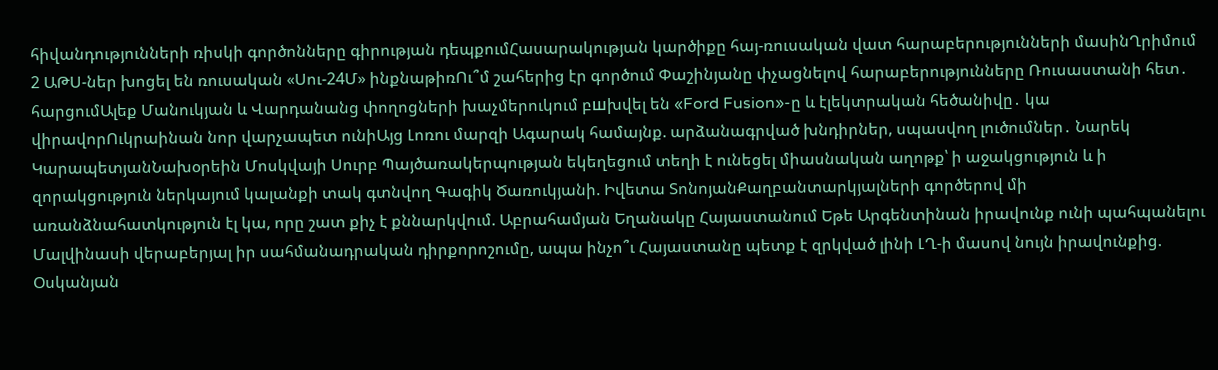հիվանդությունների ռիսկի գործոնները գիրության դեպքումՀասարակության կարծիքը հայ-ռուսական վատ հարաբերությունների մասինՂրիմում 2 ԱԹՍ-ներ խոցել են ռուսական «Սու-24Մ» ինքնաթիռՈւ՞մ շահերից էր գործում Փաշինյանը փչացնելով հարաբերությունները Ռուսաստանի հետ․ հարցումԱլեք Մանուկյան և Վարդանանց փողոցների խաչմերուկում բшխվել են «Ford Fusion»-ը և էլեկտրական հեծանիվը․ կա վիրավորՈւկրաինան նոր վարչապետ ունիԱյց Լոռու մարզի Ագարակ համայնք. արձանագրված խնդիրներ, սպասվող լուծումներ․ Նարեկ ԿարապետյանՆախօրեին Մոսկվայի Սուրբ Պայծառակերպության եկեղեցում տեղի է ունեցել միասնական աղոթք՝ ի աջակցություն և ի զորակցություն ներկայում կալանքի տակ գտնվող Գագիկ Ծառուկյանի. Իվետա ՏոնոյանՔաղբանտարկյալների գործերով մի առանձնահատկություն էլ կա, որը շատ քիչ է քննարկվում. Աբրահամյան Եղանակը Հայաստանում Եթե Արգենտինան իրավունք ունի պահպանելու Մալվինասի վերաբերյալ իր սահմանադրական դիրքորոշումը, ապա ինչո՞ւ Հայաստանը պետք է զրկված լինի ԼՂ-ի մասով նույն իրավունքից. Օսկանյան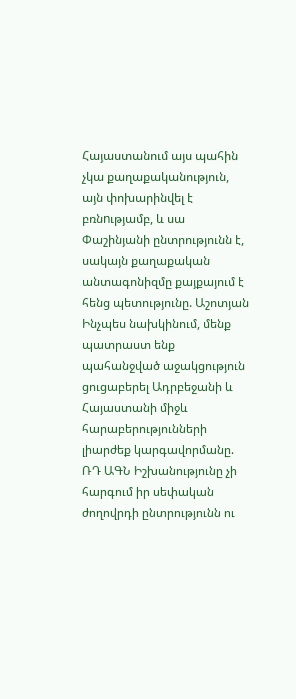Հայաստանում այս պահին չկա քաղաքականություն, այն փոխարինվել է բռնnւթյամբ, և սա Փաշինյանի ընտրությունն է, սակայն քաղաքական անտագոնիզմը քայքայում է հենց պետությունը. Աշոտյան Ինչպես նախկինում, մենք պատրաստ ենք պահանջված աջակցություն ցուցաբերել Ադրբեջանի և Հայաստանի միջև հարաբերությունների լիարժեք կարգավորմանը. ՌԴ ԱԳՆ Իշխանությունը չի հարգում իր սեփական ժողովրդի ընտրությունն ու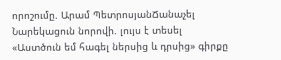որոշումը. Արամ ՊետրոսյանՃանաչել Նարեկացուն նորովի. լույս է տեսել «Աստծուն եմ հագել ներսից և դրսից» գիրքը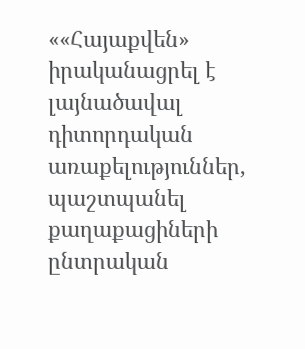««Հայաքվեն» իրականացրել է լայնածավալ դիտորդական առաքելություններ, պաշտպանել քաղաքացիների ընտրական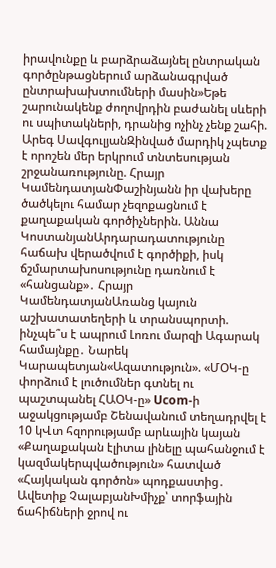իրավունքը և բարձրաձայնել ընտրական գործընթացներում արձանագրված ընտրախախտումների մասին»Եթե շարունակենք ժողովրդին բաժանել սևերի ու սպիտակների, դրանից ոչինչ չենք շահի. Արեգ ՍավգուլյանԶինված մարդիկ չպետք է որոշեն մեր երկրում տնտեսության շրջանառությունը. Հրայր ԿամենդատյանՓաշինյանն իր վախերը ծածկելու համար չեզոքացնում է քաղաքական գործիչներին. Աննա ԿոստանյանԱրդարադատությունը հաճախ վերածվում է գործիքի, իսկ ճշմարտախոսությունը դառնում է «հանցանք»․ Հրայր ԿամենդատյանԱռանց կայուն աշխատատեղերի և տրանսպորտի. ինչպե՞ս է ապրում Լոռու մարզի Ագարակ համայնքը․ Նարեկ Կարապետյան«Ազատություն». «ՄՕԿ-ը փորձում է լուծումներ գտնել ու պաշտպանել ՀԱՕԿ-ը» Ucom-ի աջակցությամբ Շենավանում տեղադրվել է 10 կՎտ հզորությամբ արևային կայան «Քաղաքական էլիտա լինելը պահանջում է կազմակերպվածություն» հատված «Հայկական գործոն» պոդքաստից․ Ավետիք ՉալաբյանԽմիչք՝ տորֆային ճահիճների ջրով ու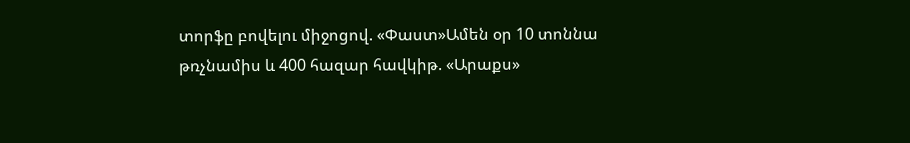տորֆը բովելու միջոցով. «Փաստ»Ամեն օր 10 տոննա թռչնամիս և 400 հազար հավկիթ. «Արաքս»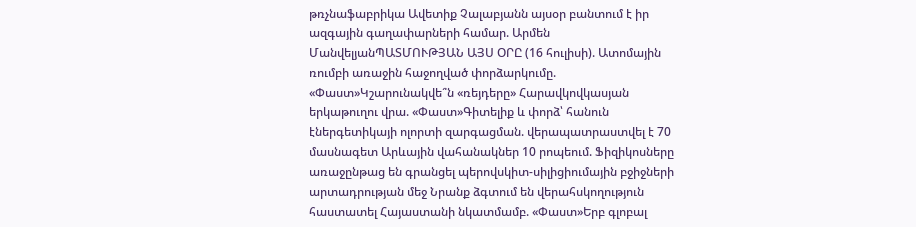թռչնաֆաբրիկա Ավետիք Չալաբյանն այսօր բանտում է իր ազգային գաղափարների համար. Արմեն ՄանվելյանՊԱՏՄՈՒԹՅԱՆ ԱՅՍ ՕՐԸ (16 հուլիսի). Ատոմային ռումբի առաջին հաջողված փորձարկումը. «Փաստ»Կշարունակվե՞ն «ռեյդերը» Հարավկովկասյան երկաթուղու վրա. «Փաստ»Գիտելիք և փորձ՝ հանուն էներգետիկայի ոլորտի զարգացման. վերապատրաստվել է 70 մասնագետ Արևային վահանակներ 10 րոպեում. Ֆիզիկոսները առաջընթաց են գրանցել պերովսկիտ-սիլիցիումային բջիջների արտադրության մեջ Նրանք ձգտում են վերահսկողություն հաստատել Հայաստանի նկատմամբ. «Փաստ»Երբ գլոբալ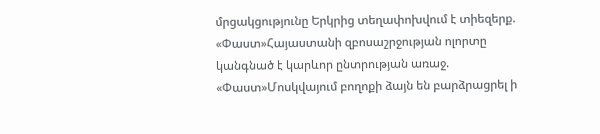մրցակցությունը Երկրից տեղափոխվում է տիեզերք. «Փաստ»Հայաստանի զբոսաշրջության ոլորտը կանգնած է կարևոր ընտրության առաջ. «Փաստ»Մոսկվայում բողոքի ձայն են բարձրացրել ի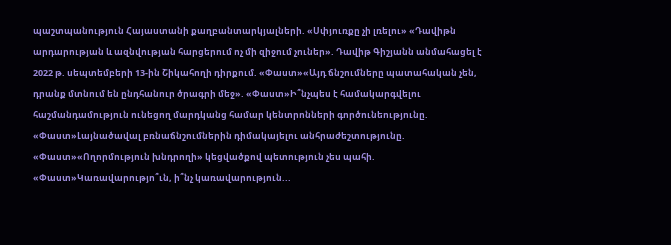պաշտպանություն Հայաստանի քաղբանտարկյալների. «Սփյուռքը չի լռելու» «Դավիթն արդարության և ազնվության հարցերում ոչ մի զիջում չուներ». Դավիթ Գիշյանն անմահացել է 2022 թ. սեպտեմբերի 13-ին Շիկահողի դիրքում. «Փաստ»«Այդ ճնշումները պատահական չեն, դրանք մտնում են ընդհանուր ծրագրի մեջ». «Փաստ»Ի՞նչպես է համակարգվելու հաշմանդամություն ունեցող մարդկանց համար կենտրոնների գործունեությունը. «Փաստ»Լայնածավալ բռնաճնշումներին դիմակայելու անհրաժեշտությունը. «Փաստ»«Ողորմություն խնդրողի» կեցվածքով պետություն չես պահի. «Փաստ»Կառավարությո՞ւն, ի՞նչ կառավարություն...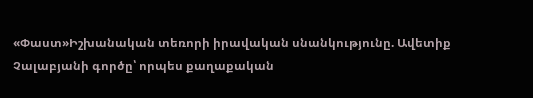«Փաստ»Իշխանական տեռորի իրավական սնանկությունը. Ավետիք Չալաբյանի գործը՝ որպես քաղաքական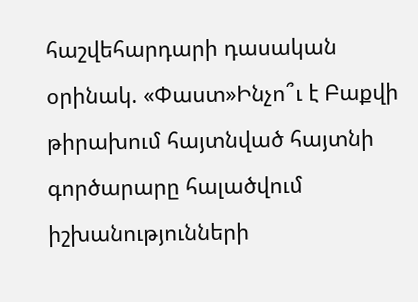հաշվեհարդարի դասական օրինակ. «Փաստ»Ինչո՞ւ է Բաքվի թիրախում հայտնված հայտնի գործարարը հալածվում իշխանությունների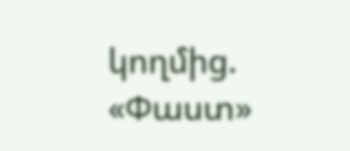կողմից. «Փաստ»